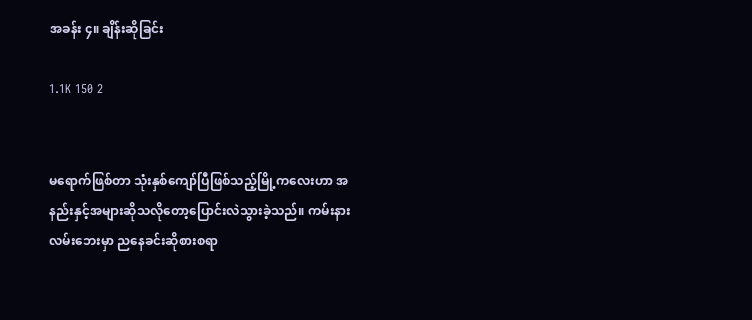အခန်း ၄။ ချိန်းဆိုခြင်း

1.1K 150 2


မရောက်ဖြစ်တာ သုံးနှစ်ကျော်ပြီဖြစ်သည့်မြို့ကလေးဟာ အနည်းနှင့်အများဆိုသလိုတော့ပြောင်းလဲသွားခဲ့သည်။ ကမ်းနားလမ်းဘေးမှာ ညနေခင်းဆိုစားစရာ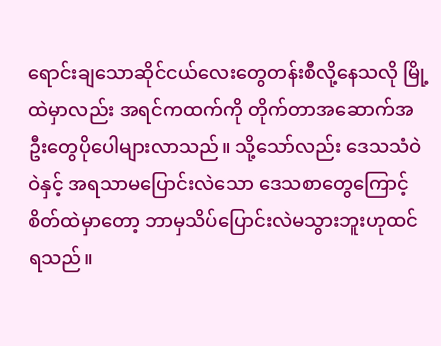ရောင်းချသောဆိုင်ငယ်လေးတွေတန်းစီလို့နေသလို မြို့ထဲမှာလည်း အရင်ကထက်ကို တိုက်တာအဆောက်အဦးတွေပိုပေါများလာသည်။ သို့သော်လည်း ဒေသသံဝဲဝဲနှင့် အရသာမပြောင်းလဲသော ဒေသစာတွေကြောင့် စိတ်ထဲမှာတော့ ဘာမှသိပ်ပြောင်းလဲမသွားဘူးဟုထင်ရသည်။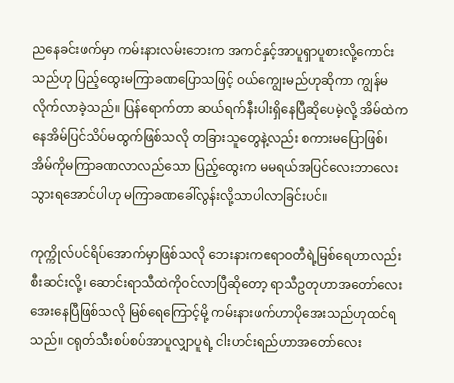ညနေခင်းဖက်မှာ ကမ်းနားလမ်းဘေးက အကင်နှင့်အာပူရှာပူစားလို့ကောင်းသည်ဟု ပြည့်ထွေးမကြာခဏပြောသဖြင့် ဝယ်ကျွေးမည်ဟုဆိုကာ ကျွန်မလိုက်လာခဲ့သည်။ ပြန်ရောက်တာ ဆယ်ရက်နီးပါးရှိနေပြီဆိုပေမဲ့လို့ အိမ်ထဲကနေအိမ်ပြင်သိပ်မထွက်ဖြစ်သလို တခြားသူတွေနဲ့လည်း စကားမပြောဖြစ်၊ အိမ်ကိုမကြာခဏလာလည်သော ပြည့်ထွေးက မမရယ်အပြင်လေးဘာလေးသွားရအောင်ပါဟု မကြာခဏခေါ်လွန်းလို့သာပါလာခြင်းပင်။

ကုက္ကိုလ်ပင်ရိပ်အောက်မှာဖြစ်သလို ဘေးနားကဧရာဝတီရဲ့မြစ်ရေဟာလည်း စီးဆင်းလို့၊ ဆောင်းရာသီထဲကိုဝင်လာပြီဆိုတော့ ရာသီဥတုဟာအတော်လေးအေးနေပြီဖြစ်သလို မြစ်ရေကြောင့်မို့ ကမ်းနားဖက်ဟာပိုအေးသည်ဟုထင်ရသည်။ ငရုတ်သီးစပ်စပ်အာပူလျှာပူရဲ့ ငါးဟင်းရည်ဟာအတော်လေး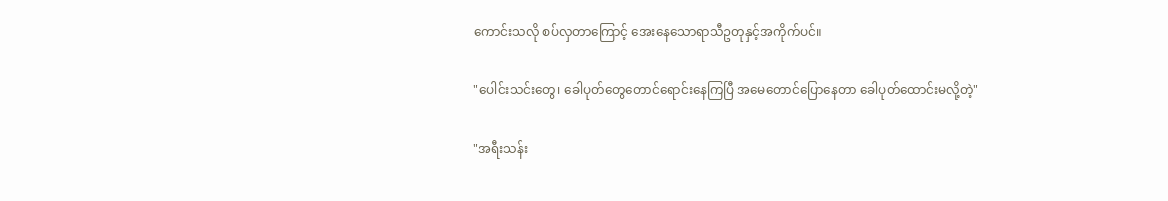ကောင်းသလို စပ်လှတာကြောင့် အေးနေသောရာသီဥတုနှင့်အကိုက်ပင်။

"ပေါင်းသင်းတွေ၊ ခေါပုတ်တွေတောင်ရောင်းနေကြပြီ အမေတောင်ပြောနေတာ ခေါပုတ်ထောင်းမလို့တဲ့"

"အရီးသန်း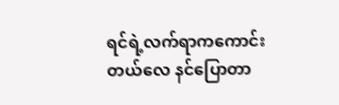ရင်ရဲ့လက်ရာကကောင်းတယ်လေ နင်ပြောတာ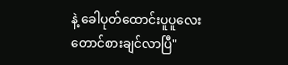နဲ့ ခေါပုတ်ထောင်းပူပူလေးတောင်စားချင်လာပြီ"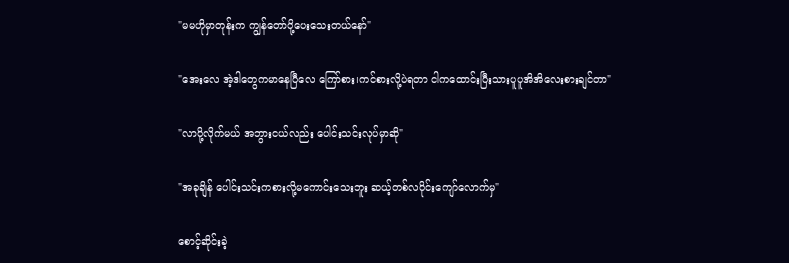"မမဟိုမှာတုန်းက ကျွန်တော်ပို့ပေးသေးတယ်နော်"

"အေးလေ အဲ့ဒါတွေကမာနေပြီလေ ကြော်စား၊ကင်စားလို့ပဲရတာ ငါကထောင်းပြီးသားပူပူအိအိလေးစားချင်တာ"

"လာပို့လိုက်မယ် အဘွားငယ်လည်း ပေါင်းသင်းလုပ်မှာဆို"

"အခုချိန် ပေါင်းသင်းကစားလို့မကောင်းသေးဘူး ဆယ့်တစ်လပိုင်းကျော်လောက်မှ"

စောင့်ဆိုင်းခဲ့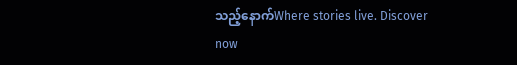သည့်နောက်Where stories live. Discover now